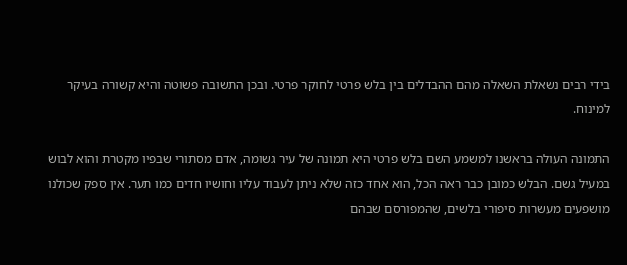בידי רבים נשאלת השאלה מהם ההבדלים בין בלש פרטי לחוקר פרטי. ובכן התשובה פשוטה והיא קשורה בעיקר למינוח.

התמונה העולה בראשנו למשמע השם בלש פרטי היא תמונה של עיר גשומה, אדם מסתורי שבפיו מקטרת והוא לבוש במעיל גשם. הבלש כמובן כבר ראה הכל, הוא אחד כזה שלא ניתן לעבוד עליו וחושיו חדים כמו תער. אין ספק שכולנו מושפעים מעשרות סיפורי בלשים, שהמפורסם שבהם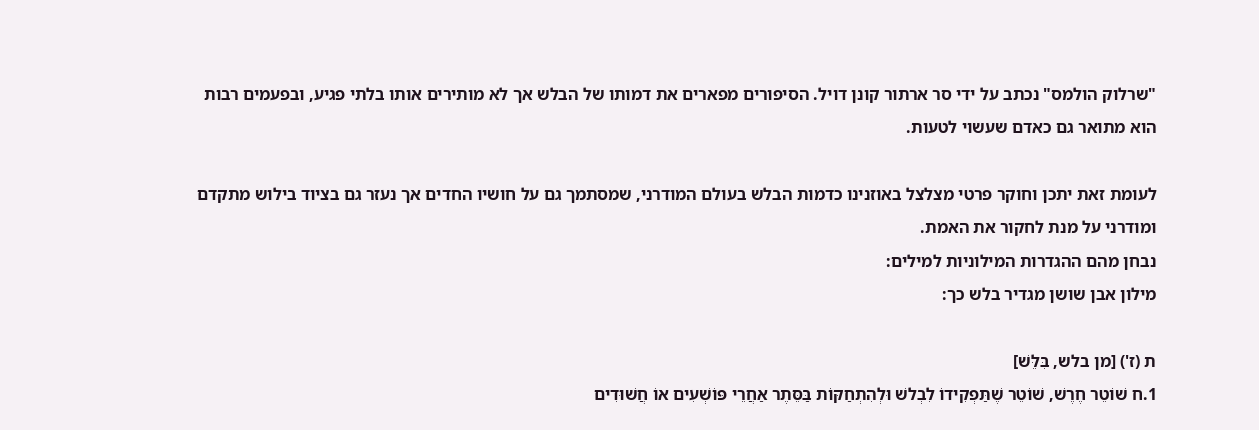"שרלוק הולמס" נכתב על ידי סר ארתור קונן דויל. הסיפורים מפארים את דמותו של הבלש אך לא מותירים אותו בלתי פגיע, ובפעמים רבות הוא מתואר גם כאדם שעשוי לטעות.

לעומת זאת יתכן וחוקר פרטי מצלצל באוזנינו כדמות הבלש בעולם המודרני, שמסתמך גם על חושיו החדים אך נעזר גם בציוד בילוש מתקדם ומודרני על מנת לחקור את האמת.
נבחן מהם ההגדרות המילוניות למילים:
מילון אבן שושן מגדיר בלש כך:

ת (ז') [מן בלש, בִּלֵּשׁ]
1.ח שׁוֹטֵר חֶרֶשׁ, שׁוֹטֵר שֶׁתַּפְקִידוֹ לִבְלשׁ וּלְהִתְחַקּוֹת בַּסֵּתֶר אַחֲרֵי פּוֹשְׁעִים אוֹ חֲשׁוּדִים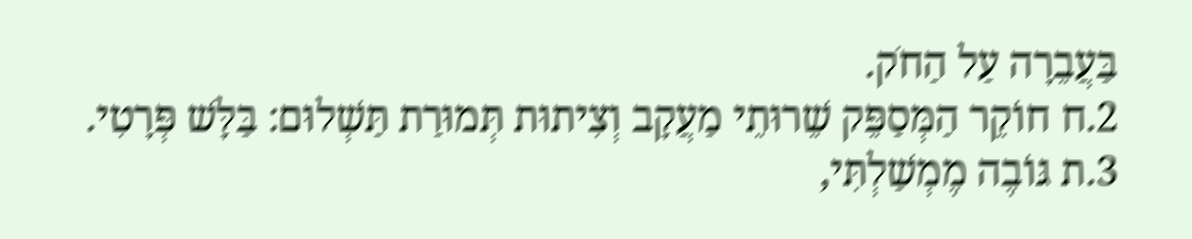בַּעֲבֵרָה עַל הַחֹק.
2.ח חוֹקֵר הַמְּסַפֵּק שֵׁרוּתֵי מַעֲקָב וְצִיתוּת תְּמוּרַת תַּשְׁלוּם: בַּלָּשׁ פְּרָטִי.
3.ת גּוֹבֶה מֶמְשַׁלְתִּי,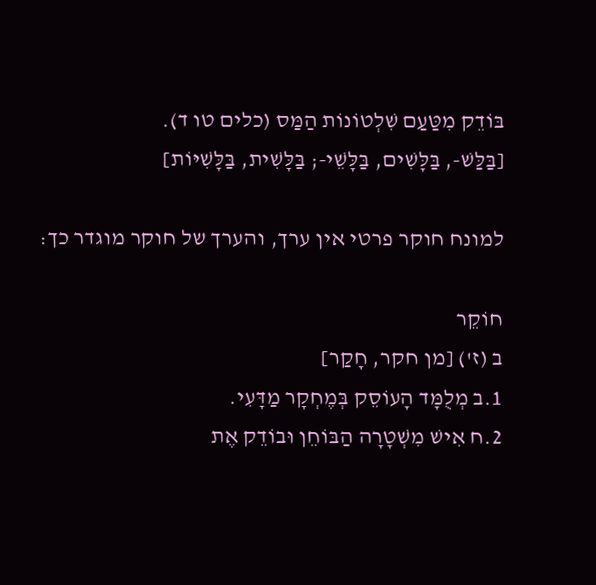בּוֹדֵק מִטַּעַם שִׁלְטוֹנוֹת הַמַּס (כלים טו ד).
[בַּלַּשׁ-, בַּלָּשִׁים, בַּלָּשֵׁי-; בַּלָּשִׁית, בַּלָּשִׁיּוֹת]

למונח חוקר פרטי אין ערך, והערך של חוקר מוגדר כך:

חוֹקֵר
ב (ז') [מן חקר, חָקַר]
1.ב מְלֻמָּד הָעוֹסֵק בְּמֶחְקָר מַדָּעִי.
2.ח אִישׁ מִשְׁטָרָה הַבּוֹחֵן וּבוֹדֵק אֶת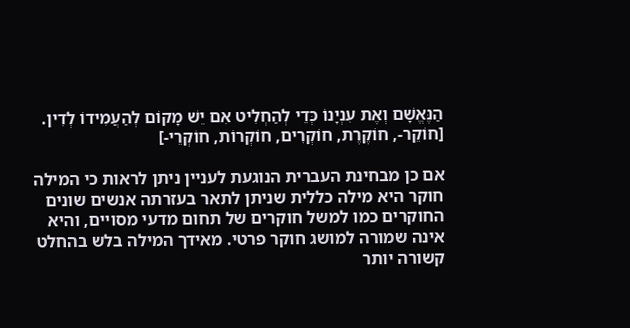הַנֶּאֱשָׁם וְאֶת עִנְיָנוֹ כְּדֵי לְהַחְלִיט אִם יֵשׁ מָקוֹם לְהַעֲמִידוֹ לְדִין.
[חוֹקֵר-, חוֹקֶרֶת, חוֹקְרִים, חוֹקְרוֹת, חוֹקְרֵי-]

אם כן מבחינת העברית הנוגעת לעניין ניתן לראות כי המילה חוקר היא מילה כללית שניתן לתאר בעזרתה אנשים שונים החוקרים כמו למשל חוקרים של תחום מדעי מסויים, והיא אינה שמורה למושג חוקר פרטי. מאידך המילה בלש בהחלט קשורה יותר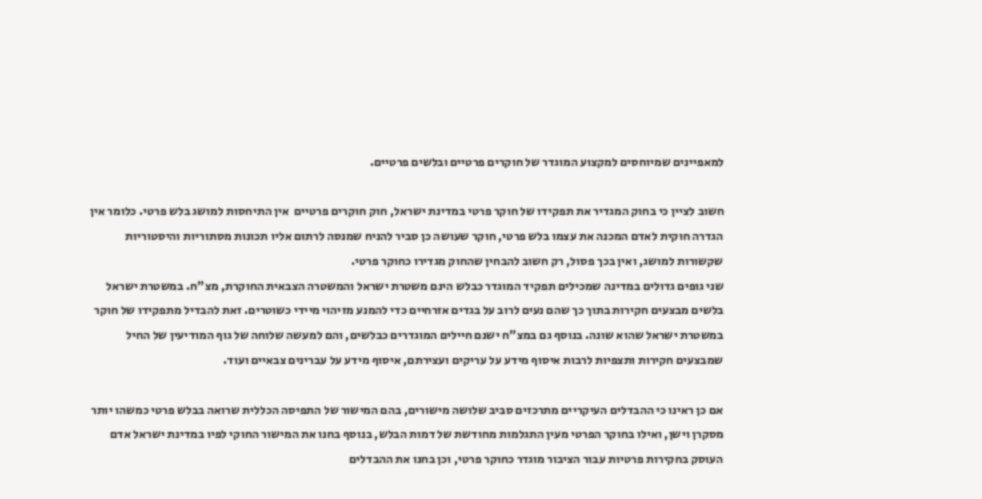למאפיינים שמיוחסים למקצוע המוגדר של חוקרים פרטיים ובלשים פרטיים.

חשוב לציין כי בחוק המגדיר את תפקידו של חוקר פרטי במדינת ישראל, חוק חוקרים פרטיים  אין התיחסות למושג בלש פרטי. כלומר אין הגדרה חוקית לאדם המכנה את עצמו בלש פרטי, חוקר שעושה כן סביר להניח שמנסה לרתום אליו תכונות מסתוריות והיסטוריות שקשורות למושג, ואין בכך פסול, רק חשוב להבחין שהחוק מגדירו כחוקר פרטי.
שני גופים גדולים במדינה שמכילים תפקיד המוגדר כבלש הינם משטרת ישראל והמשטרה הצבאית החוקרת, מצ"ח. במשטרת ישראל בלשים מבצעים חקירות בתוך כך שהם נעים לרוב על בגדים אזרחיים כדי להמנע מזיהוי מיידי כשוטרים. זאת להבדיל מתפקידו של חוקר במשטרת ישראל שהוא שונה. בנוסף גם במצ"ח ישנם חיילים המוגדרים כבלשים, והם למעשה שלוחה של גוף המודיעין של החיל שמבצעים חקירות ותצפיות לרבות איסוף מידע על עריקים ועצירתם, איסוף מידע על עברינים צבאיים ועוד.

אם כן ראינו כי ההבדלים העיקריים מתרכזים סביב שלושה מישורים, בהם המישור של התפיסה הכללית שרואה בבלש פרטי כמשהו יותר מסקרן וישן, ואילו בחוקר הפרטי מעין התגלמות מחודשת של דמות הבלש, בנוסף בחנו את המישור החוקי לפיו במדינת ישראל אדם העוסק בחקירות פרטיות עבור הציבור מוגדר כחוקר פרטי, וכן בחנו את ההבדלים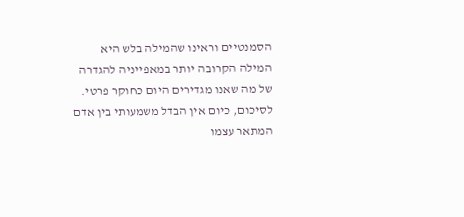הסמנטיים וראינו שהמילה בלש היא המילה הקרובה יותר במאפייניה להגדרה של מה שאנו מגדירים היום כחוקר פרטי.
לסיכום, כיום אין הבדל משמעותי בין אדם המתאר עצמו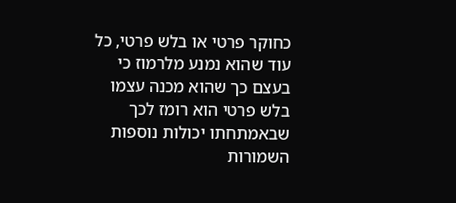כחוקר פרטי או בלש פרטי, כל עוד שהוא נמנע מלרמוז כי בעצם כך שהוא מכנה עצמו בלש פרטי הוא רומז לכך שבאמתחתו יכולות נוספות השמורות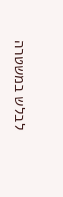לבלש במשטרה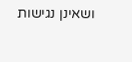ושאינן נגישות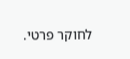לחוקר פרטי.